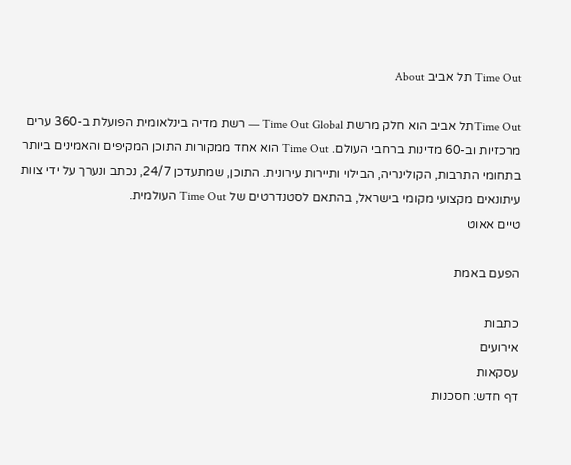Time Out תל אביב About

Time Outתל אביב הוא חלק מרשת Time Out Global — רשת מדיה בינלאומית הפועלת ב-360 ערים מרכזיות וב-60 מדינות ברחבי העולם. Time Out הוא אחד ממקורות התוכן המקיפים והאמינים ביותר בתחומי התרבות, הקולינריה, הבילוי ותיירות עירונית. התוכן, שמתעדכן 24/7, נכתב ונערך על ידי צוות עיתונאים מקצועי מקומי בישראל, בהתאם לסטנדרטים של Time Out העולמית.
טיים אאוט

הפעם באמת

כתבות
אירועים
עסקאות
דף חדש: חסכנות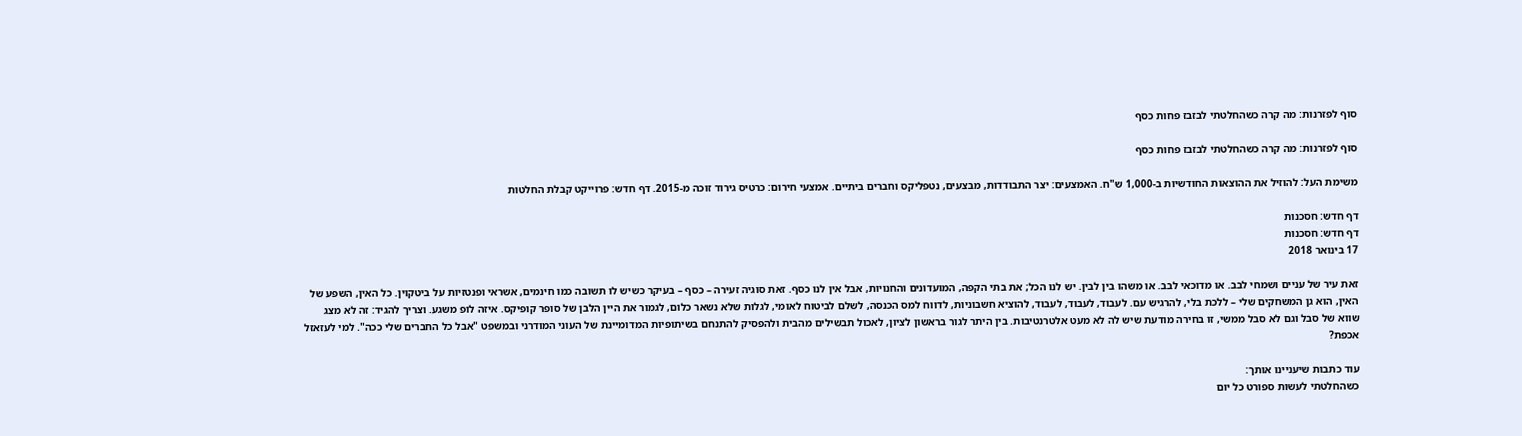סוף לפזרנות: מה קרה כשהחלטתי לבזבז פחות כסף

סוף לפזרנות: מה קרה כשהחלטתי לבזבז פחות כסף

משימת העל: להוזיל את ההוצאות החודשיות ב-1,000 ש"ח. האמצעים: יצר התבודדות, מבצעים, נטפליקס וחברים ביתיים. אמצעי חירום: כרטיס גירוד זוכה מ-2015. דף חדש: פרוייקט קבלת החלטות

דף חדש: חסכנות
דף חדש: חסכנות
17 בינואר 2018

זאת עיר של עניים ושמחי לבב. או מדוכאי לבב. או משהו בין לבין. יש לנו הכל; את בתי הקפה, המועדונים והחנויות, אבל אין לנו כסף. זאת סוגיה זעירה – כסף – בעיקר כשיש לו תשובה כמו חינמים, אשראי ופנטזיות על ביטקוין. כל האין, השפע של האין, הוא גן המשחקים שלי – ללכת בלי, להרגיש עם. לעבוד, לעבוד, לעבוד, להוציא חשבוניות, לדווח למס הכנסה, לשלם לביטוח לאומי, לגלות שלא נשאר כלום, לגמור את היין הלבן של סופר קופיקס. איזה לופ משגע. וצריך להגיד: זה לא מצג שווא של סבל וגם לא סבל ממשי, זו בחירה מודעת שיש לה לא מעט אלטרנטיבות. בין היתר לגור בראשון לציון, לאכול תבשילים מהבית ולהפסיק להתנחם בשיתופיות המדומיינת של העוני המודרני ובמשפט "אבל כל החברים שלי ככה". למי לעזאזל אכפת?

עוד כתבות שיעניינו אותך:
כשהחלטתי לעשות ספורט כל יום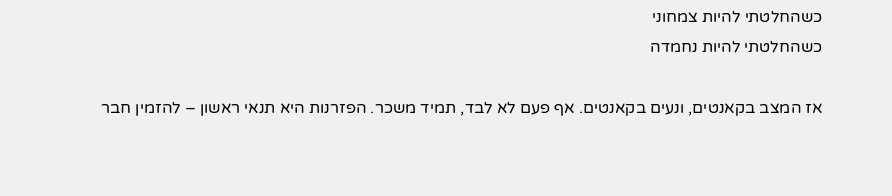כשהחלטתי להיות צמחוני
כשהחלטתי להיות נחמדה

אז המצב בקאנטים, ונעים בקאנטים. אף פעם לא לבד, תמיד משכר. הפזרנות היא תנאי ראשון – להזמין חבר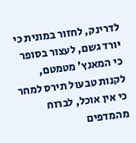לדרינק, לחזור במונית כי יורד גשם, לעצור בסופר כי המאנץ' מטמטם, לקנות טבעול תירס למחר כי אין אוכל, לברוח מהמדפים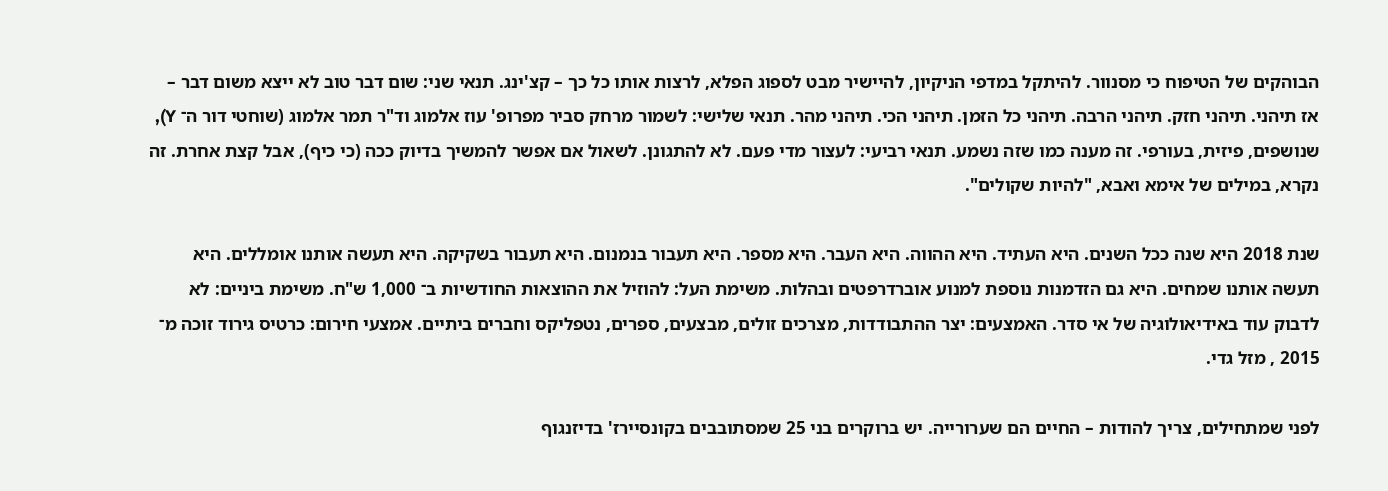הבוהקים של הטיפוח כי מסנוור. להיתקל במדפי הניקיון, להיישיר מבט לספוג הפלא, לרצות אותו כל כך – קצ'ינג. תנאי שני: שום דבר טוב לא ייצא משום דבר – אז תיהני. תיהני חזק. תיהני הרבה. תיהני כל הזמן. תיהני הכי. תיהני מהר. תנאי שלישי: לשמור מרחק סביר מפרופ' עוז אלמוג וד"ר תמר אלמוג (שוחטי דור ה־ Y), שנושפים, פיזית, בעורפי. זה מענה כמו שזה נשמע. תנאי רביעי: לעצור מדי פעם. לא להתגונן. לשאול אם אפשר להמשיך בדיוק ככה (כי כיף), אבל קצת אחרת. זה נקרא, במילים של אימא ואבא, "להיות שקולים".

שנת 2018 היא שנה ככל השנים. היא העתיד. היא ההווה. היא העבר. היא מספר. היא תעבור בנמנום. היא תעבור בשקיקה. היא תעשה אותנו אומללים. היא תעשה אותנו שמחים. היא גם הזדמנות נוספת למנוע אוברדרפטים ובהלות. משימת העל: להוזיל את ההוצאות החודשיות ב־ 1,000 ש"ח. משימת ביניים: לא לדבוק עוד באידיאולוגיה של אי סדר. האמצעים: יצר ההתבודדות, מצרכים זולים, מבצעים, ספרים, נטפליקס וחברים ביתיים. אמצעי חירום: כרטיס גירוד זוכה מ־ 2015 , מזל גדי.

לפני שמתחילים, צריך להודות – החיים הם שערורייה. יש ברוקרים בני 25 שמסתובבים בקונסיירז' בדיזנגוף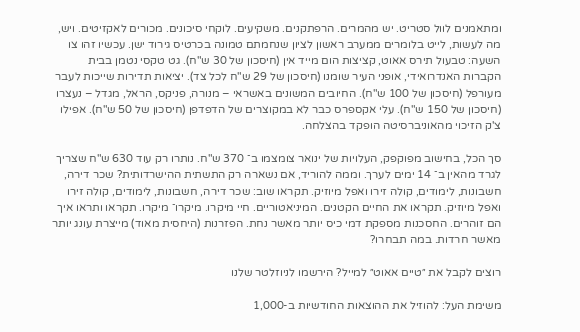ומתאמנים לוול סטריט. יש מהמרים. הרפתקנים. משקיעים. לוקחי סיכונים. מכורים לאקזיטים. ויש, מה לעשות, לייט בלומרים ממערב ראשון לציון שנחמתם טמונה בכרטיס גירוד ישן. עכשיו זהו צו השעה: טבעול תירס אאוט, קציצות הום מייד אין (חיסכון של 30 ש"ח). גט טקסי נטמן בבית הקברות האנדרואידי, אופני העיר שומנו (חיסכון של 29 ש"ח לכל צד). יציאות תדירות שייכות לעבר מעורפל (חיסכון של 100 ש"ח). החיובים המשונים באשראי – מנורה, פניקס, הראל, מגדל – נעצרו (חיסכון של 150 ש"ח). עלי אקספרס כבר לא במקוצרים של הדפדפן (חיסכון של 50 ש"ח). אפילו צ'ק הזיכוי מהאוניברסיטה הופקד בהצלחה.

סך הכל, בחישוב מפוקפק, העלויות של ינואר צומצמו ב־ 370 ש"ח. נותרו רק עוד 630 ש"ח שצריך לגרד מהאין ב־ 14 ימים לערך. וממה להוריד, אם נשארה רק התשתית ההישרדותית? שכר דירה, חשבונות, לימודים, קולה זירו ואפל מיוזיק. תקראו שוב: שכר דירה, חשבונות, לימודים, קולה זירו ואפל מיוזיק. תקראו את החיים הקטנים. המיניאטוריים. חיי מיקרו. מיקרו־ מיקרו. תקראו ותראו איך הם זוהרים. החסכנות מספקת דמי כיס יותר מאשר נחת. הפזרנות (היחסית מאוד) מייצרת עונג יותר מאשר חרדות. במה תבחרו?

רוצים לקבל את ״טיים אאוט״ למייל? הירשמו לניוזלטר שלנו

משימת העל: להוזיל את ההוצאות החודשיות ב-1,000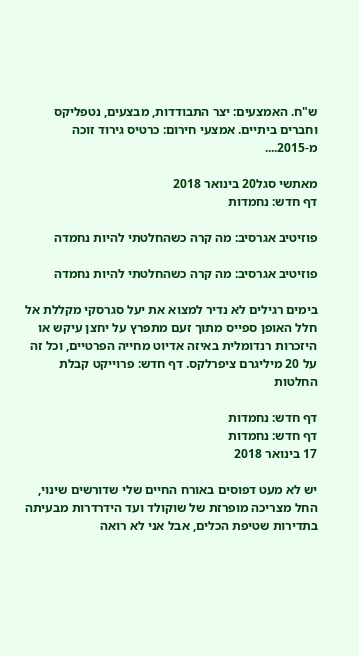ש"ח. האמצעים: יצר התבודדות, מבצעים, נטפליקס וחברים ביתיים. אמצעי חירום: כרטיס גירוד זוכה מ-2015....

מאתשי סגל20 בינואר 2018
דף חדש: נחמדות

פוזיטיב אגרסיב: מה קרה כשהחלטתי להיות נחמדה

פוזיטיב אגרסיב: מה קרה כשהחלטתי להיות נחמדה

בימים רגילים לא נדיר למצוא את יעל סגרסקי מקללת אל חלל האופן ספייס מתוך זעם מתפרץ על יחצן עיקש או היזכרות רנדומלית באיזה אדיוט מחייה הפרטיים, וכל זה על 20 מיליגרם ציפרלקס. דף חדש: פרוייקט קבלת החלטות

דף חדש: נחמדות
דף חדש: נחמדות
17 בינואר 2018

יש לא מעט דפוסים באורח החיים שלי שדורשים שינוי, החל מצריכה מופרזת של שוקולד ועד הידרדרות מבעיתה בתדירות שטיפת הכלים, אבל אני לא רואה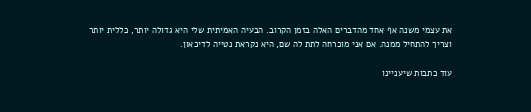את עצמי משנה אף אחד מהדברים האלה בזמן הקרוב. הבעיה האמיתית שלי היא גדולה יותר, כללית יותר וצריך להתחיל ממנה. אם אני מוכרחה לתת לה שם, היא נקראת נטייה לדיכאון.

עוד כתבות שיעניינו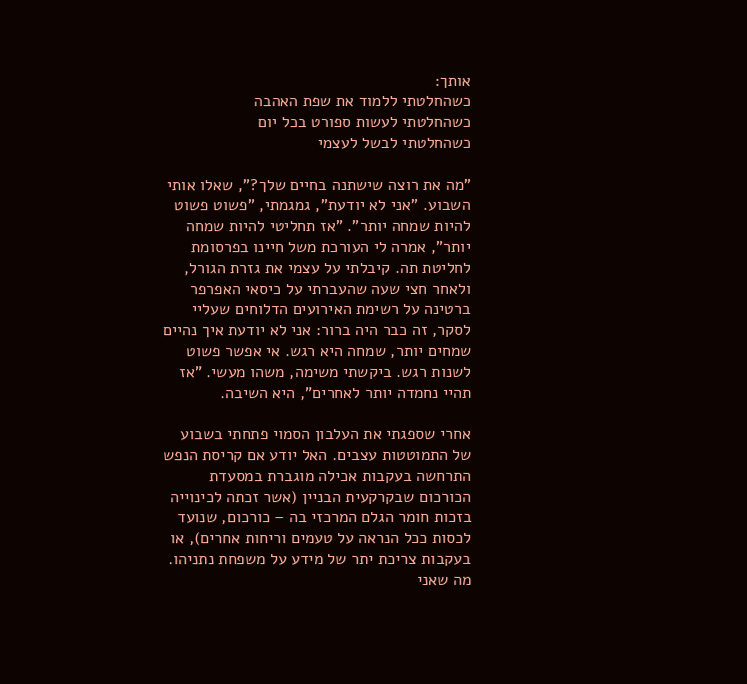אותך:
כשהחלטתי ללמוד את שפת האהבה
כשהחלטתי לעשות ספורט בכל יום
כשהחלטתי לבשל לעצמי

"מה את רוצה שישתנה בחיים שלך?", שאלו אותי השבוע. "אני לא יודעת", גמגמתי, "פשוט פשוט להיות שמחה יותר". "אז תחליטי להיות שמחה יותר", אמרה לי העורכת משל חיינו בפרסומת לחליטת תה. קיבלתי על עצמי את גזרת הגורל, ולאחר חצי שעה שהעברתי על כיסאי האפרפר ברטינה על רשימת האירועים הדלוחים שעליי לסקר, זה כבר היה ברור: אני לא יודעת איך נהיים שמחים יותר, שמחה היא רגש. אי אפשר פשוט לשנות רגש. ביקשתי משימה, משהו מעשי. "אז תהיי נחמדה יותר לאחרים", היא השיבה.

אחרי שספגתי את העלבון הסמוי פתחתי בשבוע של התמוטטות עצבים. האל יודע אם קריסת הנפש התרחשה בעקבות אכילה מוגברת במסעדת הכורכום שבקרקעית הבניין (אשר זכתה לכינוייה בזכות חומר הגלם המרכזי בה – כורכום, שנועד לכסות ככל הנראה על טעמים וריחות אחרים), או בעקבות צריכת יתר של מידע על משפחת נתניהו. מה שאני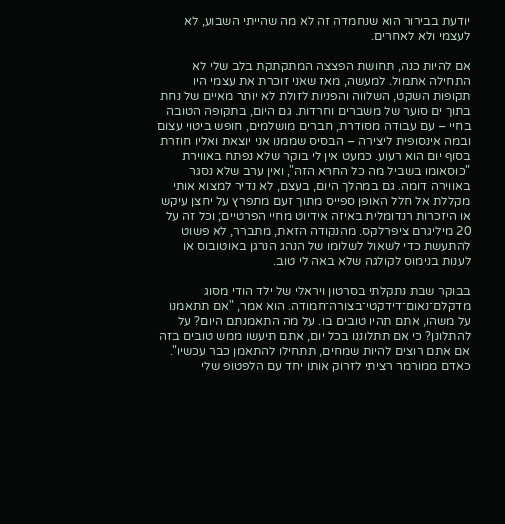יודעת בבירור הוא שנחמדה זה לא מה שהייתי השבוע, לא לעצמי ולא לאחרים.

אם להיות כנה, תחושת הפצצה המתקתקת בלב שלי לא התחילה אתמול. למעשה, מאז שאני זוכרת את עצמי היו תקופות השקט, השלווה והפניות לזולת לא יותר מאיים של נחת בתוך ים סוער של משברים וחרדות. גם היום, בתקופה הטובה בחיי – עם עבודה מסודרת, חברים מושלמים, חופש ביטוי עצום ובמה אינסופית ליצירה – הבסיס שממנו אני יוצאת ואליו חוזרת בסוף יום הוא רעוע. כמעט אין לי בוקר שלא נפתח באווירת "כוסאומו בשביל מה כל החרא הזה", ואין ערב שלא נסגר באווירה דומה. גם במהלך היום, בעצם, לא נדיר למצוא אותי מקללת אל חלל האופן ספייס מתוך זעם מתפרץ על יחצן עיקש או היזכרות רנדומלית באיזה אידיוט מחיי הפרטיים; וכל זה על 20 מיליגרם ציפרלקס. מהנקודה הזאת, מתברר, לא פשוט להתעשת כדי לשאול לשלומו של הנהג הנרגן באוטובוס או לענות בנימוס לקולגה שלא באה לי טוב.

בבוקר שבת נתקלתי בסרטון ויראלי של ילד הודי מסוג מדקלם־נאום־דידקטי־בצורה־חמודה. הוא אמר, "אם תתאמנו על משהו, אתם תהיו טובים בו. על מה התאמנתם היום? על להתלונן? כי אם תתלוננו בכל יום, אתם תיעשו ממש טובים בזה אם אתם רוצים להיות שמחים, תתחילו להתאמן כבר עכשיו". כאדם ממורמר רציתי לזרוק אותו יחד עם הלפטופ שלי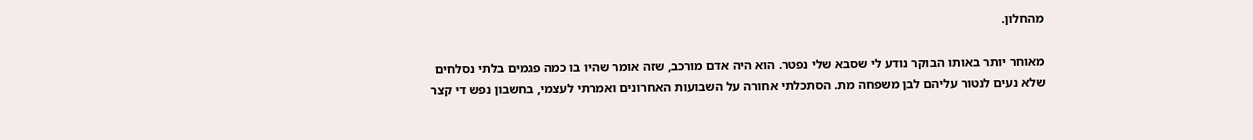מהחלון.

מאוחר יותר באותו הבוקר נודע לי שסבא שלי נפטר. הוא היה אדם מורכב, שזה אומר שהיו בו כמה פגמים בלתי נסלחים שלא נעים לנטור עליהם לבן משפחה מת. הסתכלתי אחורה על השבועות האחרונים ואמרתי לעצמי, בחשבון נפש די קצר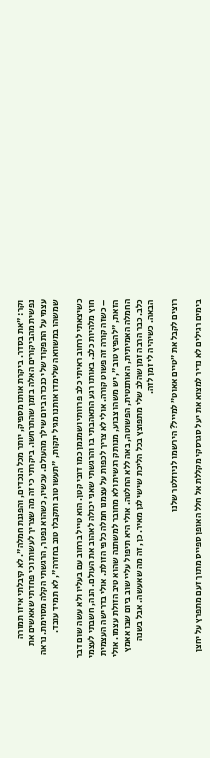וקר: "את בסדר. ביקרת אותו מספיק, יותר מכל הנכדים, והפגנת חמלה". לא קיבלתי איזו תמורה נפשית מהביקורים האלה בזמן שהתרחשו. ביקרתי כי זה מה שצריך לעשות וכי פחדתי שאאשים את עצמי על התפקוד שלי כנכדה ביום שילך מהעולם. עכשיו, כשהוא נפטר, הרגשתי הקלה מסוימת. נראה שמשהו במשוואה שלימדו אותנו מגיל ינקות, "תעשו טוב ותקבלו טוב בחזרה", לא תמיד עובד.

כשיצאתי לרחוב ראיתי כלב פרוותי ושמנמן כמו דובי קטן. הוא טייל ברחוב עם בעליו ולא עשה שום דבר חוץ מלהיות כלב. באותו רגע התאהבתי בו והרגשתי שאני יכולה לאהוב את העולם. הנה, חשבתי לעצמי – כשזה קורה זה פשוט קורה. אולי לא צריך לכפות על עצמנו חמלה כלפי הזולת. אולי בדרישה העצמית הזאת, "להפיץ טוב", יש משהו צבוע, מנותק רגשית ולא מחובר למשתנה שהוא טיב הזולת עצמו. אולי החמלה האמיתית, האותנטית, הפשוטה, באה ללא החלטה. אולי היא תיפול עליי שוב ביום שבו אאמץ כלב. כבר הרבה זמן שהלב שלי מתפוצץ בכל הליכת שישי לגן מאיר. כן, זה מה שאעשה. אבל בשנה הבאה. כשיהיה לי זמן לזה.

רוצים לקבל את ״טיים אאוט״ למייל? הירשמו לניוזלטר שלנו

בימים רגילים לא נדיר למצוא את יעל סגרסקי מקללת אל חלל האופן ספייס מתוך זעם מתפרץ על יחצן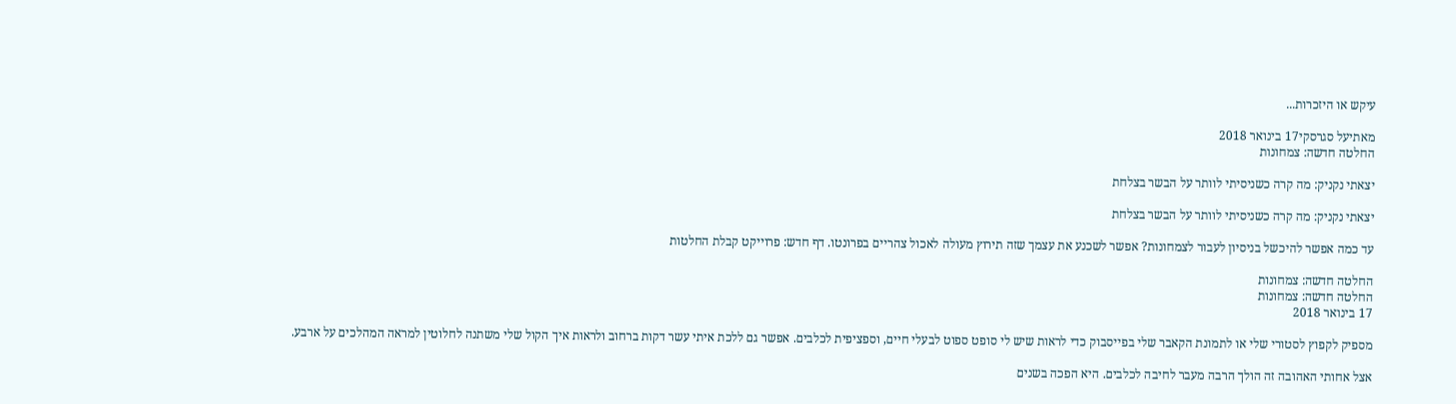עיקש או היזכרות...

מאתיעל סגרסקי17 בינואר 2018
החלטה חדשה: צמחונות

יצאתי נקניק: מה קרה כשניסיתי לוותר על הבשר בצלחת

יצאתי נקניק: מה קרה כשניסיתי לוותר על הבשר בצלחת

עד כמה אפשר להיכשל בניסיון לעבור לצמחונות? אפשר לשכנע את עצמך שזה תירוץ מעולה לאכול צהריים בפרונטו. דף חדש: פרוייקט קבלת החלטות

החלטה חדשה: צמחונות
החלטה חדשה: צמחונות
17 בינואר 2018

מספיק לקפוץ לסטורי שלי או לתמונת הקאבר שלי בפייסבוק כדי לראות שיש לי סופט ספוט לבעלי חיים, וספציפית לכלבים. אפשר גם ללכת איתי עשר דקות ברחוב ולראות איך הקול שלי משתנה לחלוטין למראה המהלכים על ארבע.

אצל אחותי האהובה זה הולך הרבה מעבר לחיבה לכלבים. היא הפכה בשנים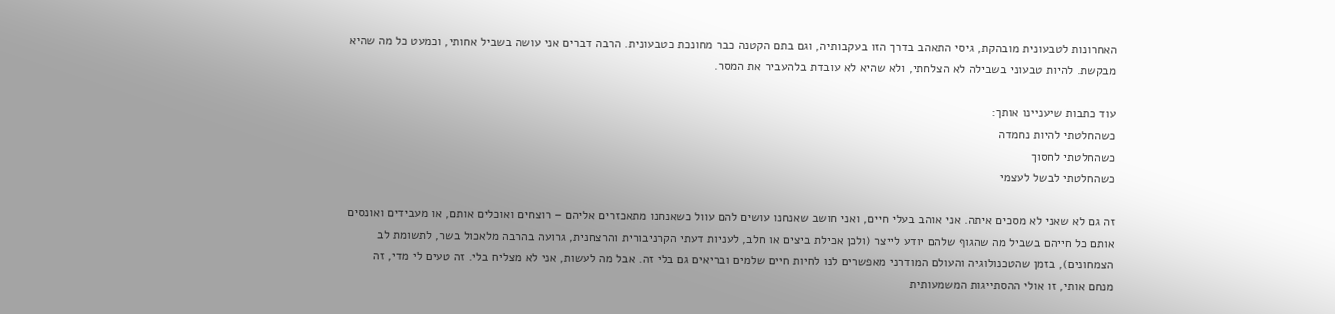האחרונות לטבעונית מובהקת, גיסי התאהב בדרך הזו בעקבותיה, וגם בתם הקטנה כבר מחונכת כטבעונית. הרבה דברים אני עושה בשביל אחותי, וכמעט כל מה שהיא מבקשת. להיות טבעוני בשבילה לא הצלחתי, ולא שהיא לא עובדת בלהעביר את המסר.

עוד כתבות שיעניינו אותך:
כשהחלטתי להיות נחמדה
כשהחלטתי לחסוך
כשהחלטתי לבשל לעצמי

זה גם לא שאני לא מסכים איתה. אני אוהב בעלי חיים, ואני חושב שאנחנו עושים להם עוול כשאנחנו מתאכזרים אליהם – רוצחים ואוכלים אותם, או מעבידים ואונסים אותם כל חייהם בשביל מה שהגוף שלהם יודע לייצר (ולכן אכילת ביצים או חלב, לעניות דעתי הקרניבורית והרצחנית, גרועה בהרבה מלאכול בשר, לתשומת לב הצמחונים), בזמן שהטכנולוגיה והעולם המודרני מאפשרים לנו לחיות חיים שלמים ובריאים גם בלי זה. אבל מה לעשות, אני לא מצליח בלי. זה טעים לי מדי, זה מנחם אותי, זו אולי ההסתייגות המשמעותית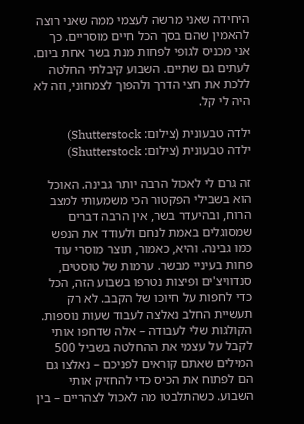היחידה שאני מרשה לעצמי ממה שאני רוצה להאמין שהם בסך הכל חיים מוסריים. כך אני מכניס לגופי לפחות מנת בשר אחת ביום. לעתים גם שתיים. השבוע קיבלתי החלטה ללכת את חצי הדרך ולהפוך לצמחוני, וזה לא היה לי קל.

ילדה טבעונית (צילום: Shutterstock)
ילדה טבעונית (צילום: Shutterstock)

זה גרם לי לאכול הרבה יותר גבינה. האוכל הוא בשבילי הפקטור הכי משמעותי למצב הרוח, ובהיעדר בשר, אין הרבה דברים שמסוגלים באמת לנחם ולעודד את הנפש כמו גבינה. והיא, כאמור, תוצר מוסרי עוד פחות בעיניי מבשר. ערמות של טוסטים, סנדוויצ'ים ופיצות נטרפו בשבוע הזה, הכל כדי לחפות על חיוכו של הקבב. לא רק תעשיית החלב נאלצה לעבוד שעות נוספות. הקולגות שלי לעבודה – אלה שדחפו אותי לקבל על עצמי את ההחלטה בשביל 500 המילים שאתם קוראים לפניכם – נאלצו גם הם לפתוח את הכיס כדי להחזיק אותי השבוע. כשהתלבטו מה לאכול לצהריים – בין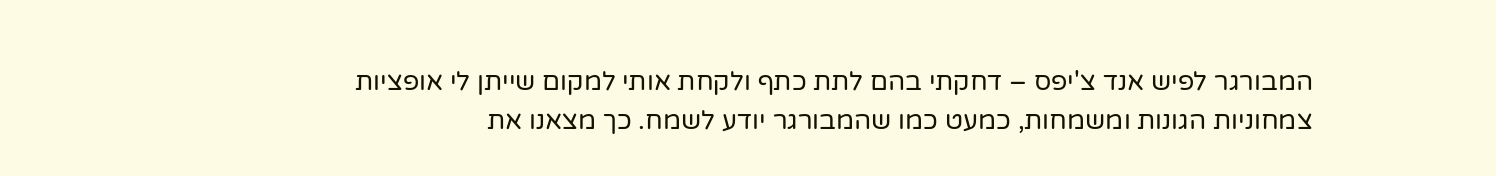המבורגר לפיש אנד צ'יפס – דחקתי בהם לתת כתף ולקחת אותי למקום שייתן לי אופציות צמחוניות הגונות ומשמחות, כמעט כמו שהמבורגר יודע לשמח. כך מצאנו את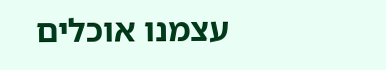עצמנו אוכלים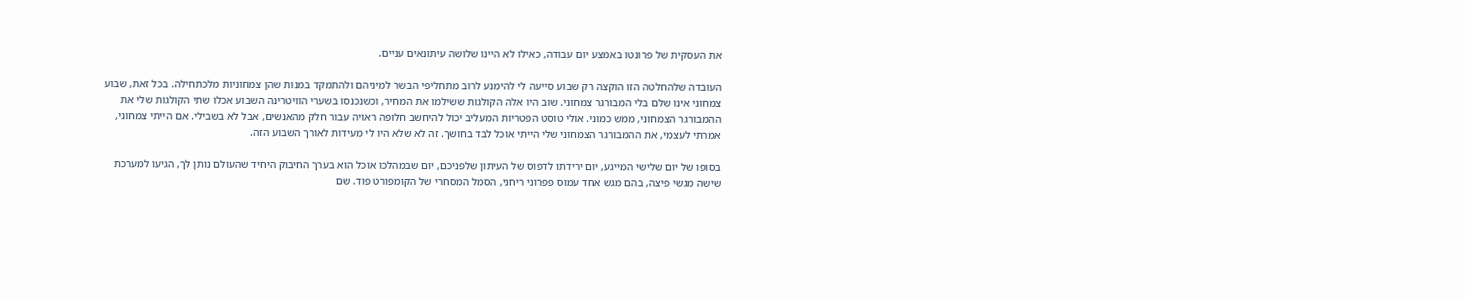את העסקית של פרונטו באמצע יום עבודה, כאילו לא היינו שלושה עיתונאים עניים.

העובדה שלהחלטה הזו הוקצה רק שבוע סייעה לי להימנע לרוב מתחליפי הבשר למיניהם ולהתמקד במנות שהן צמחוניות מלכתחילה. בכל זאת, שבוע צמחוני אינו שלם בלי המבורגר צמחוני. שוב היו אלה הקולגות ששילמו את המחיר, וכשנכנסו בשערי הוויטרינה השבוע אכלו שתי הקולגות שלי את ההמבורגר הצמחוני, ממש כמוני. אולי טוסט הפטריות המעליב יכול להיחשב חלופה ראויה עבור חלק מהאנשים, אבל לא בשבילי. אם הייתי צמחוני, אמרתי לעצמי, את ההמבורגר הצמחוני שלי הייתי אוכל לבד בחושך. זה לא שלא היו לי מעידות לאורך השבוע הזה.

בסופו של יום שלישי המייגע, יום ירידתו לדפוס של העיתון שלפניכם, יום שבמהלכו אוכל הוא בערך החיבוק היחיד שהעולם נותן לך, הגיעו למערכת שישה מגשי פיצה, בהם מגש אחד עמוס פפרוני ריחני, הסמל המסחרי של הקומפורט פוד. שם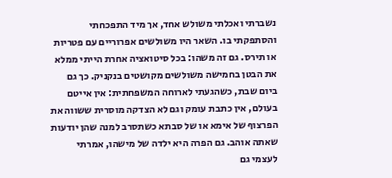נשברתי ואכלתי משולש אחד, אך מיד התפכחתי והסתפקתי בו. השאר היו משולשים אפרוריים עם פטריות או תירס. גם זה משהו: בכל סיטואציה אחרת הייתי ממלא את הבטן בחמישה משולשים מקושטים בנקניק. כך גם ביום שבת, כשהגעתי לארוחה המשפחתית: אין אייטם בעולם, אין כתבת עומק וגם לא הצדקה מוסרית ששווה את הפרצוף של אימא או של סבתא כשתסרב למנה שהן יודעות שאתה אוהב. גם הפרה היא ילדה של מישהו, אמרתי לעצמי גם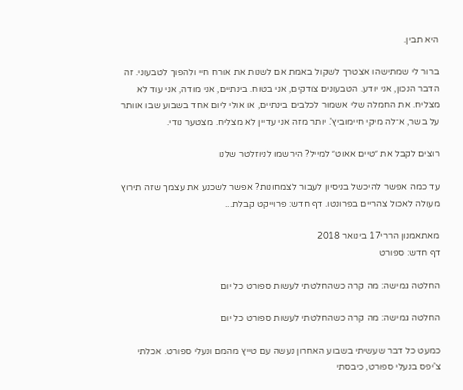היא תבין.

ברור לי שמתישהו אצטרך לשקול באמת אם לשנות את אורח חיי ולהפוך לטבעוני. זה הדבר הנכון, אני יודע. הטבעונים צודקים, אני בטוח. בינתיים, אני מודה, אני עוד לא מצליח. את החמלה שלי אשמור לכלבים בינתיים, או אולי ליום אחד בשבוע שבו אוותר על בשר, א־לה מיקי חיימוביץ'. יותר מזה אני עדיין לא מצליח. מצטער נודי.

רוצים לקבל את ״טיים אאוט״ למייל? הירשמו לניוזלטר שלנו

עד כמה אפשר להיכשל בניסיון לעבור לצמחונות? אפשר לשכנע את עצמך שזה תירוץ מעולה לאכול צהריים בפרונטו. דף חדש: פרוייקט קבלת...

מאתאמנון הררי17 בינואר 2018
דף חדש: ספורט

החלטה גמישה: מה קרה כשהחלטתי לעשות ספורט כל יום

החלטה גמישה: מה קרה כשהחלטתי לעשות ספורט כל יום

כמעט כל דבר שעשיתי בשבוע האחרון נעשה עם טייץ מהמם ונעלי ספורט. אכלתי צ'יפס בנעלי ספורט, כיבסתי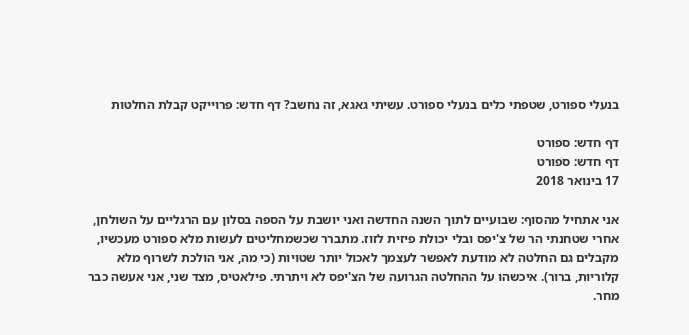בנעלי ספורט, שטפתי כלים בנעלי ספורט. עשיתי גאגא, זה נחשב? דף חדש: פרוייקט קבלת החלטות

דף חדש: ספורט
דף חדש: ספורט
17 בינואר 2018

אני אתחיל מהסוף: שבועיים לתוך השנה החדשה ואני יושבת על הספה בסלון עם הרגליים על השולחן, אחרי שטחנתי הר של צ'יפס ובלי יכולת פיזית לזוז. מתברר שכשמחליטים לעשות מלא ספורט מעכשיו, מקבלים גם החלטה לא מודעת לאפשר לעצמך לאכול יותר שטויות (כי מה, אני הולכת לשרוף מלא קלוריות, ברור). איכשהו על ההחלטה הגרועה של הצ'יפס לא ויתרתי. פילאטיס, מצד שני, אני אעשה כבר מחר.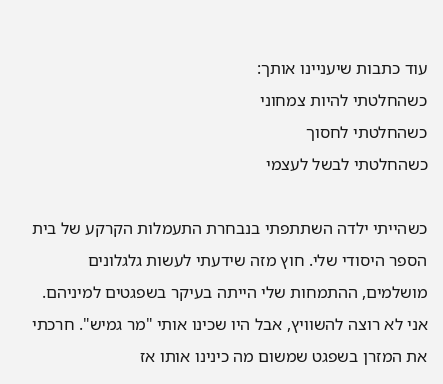עוד כתבות שיעניינו אותך:
כשהחלטתי להיות צמחוני
כשהחלטתי לחסוך
כשהחלטתי לבשל לעצמי

כשהייתי ילדה השתתפתי בנבחרת התעמלות הקרקע של בית הספר היסודי שלי. חוץ מזה שידעתי לעשות גלגלונים מושלמים, ההתמחות שלי הייתה בעיקר בשפגטים למיניהם. אני לא רוצה להשוויץ, אבל היו שכינו אותי "מר גמיש". חרכתי את המזרן בשפגט שמשום מה כינינו אותו אז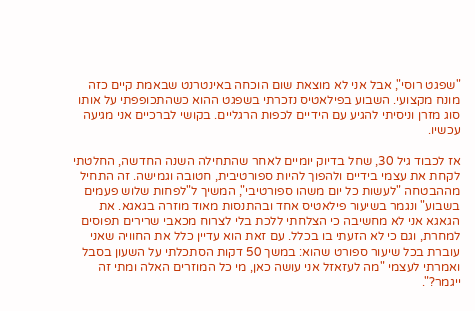"שפגט רוסי", אבל אני לא מוצאת שום הוכחה באינטרנט שבאמת קיים כזה מונח מקצועי. השבוע בפילאטיס נזכרתי בשפגט ההוא כשהתכופפתי על אותו סוג מזרן וניסיתי להגיע עם הידיים לכפות הרגליים. בקושי לברכיים אני מגיעה עכשיו.

אז לכבוד גיל 30, שחל בדיוק יומיים לאחר שהתחילה השנה החדשה, החלטתי לקחת את עצמי בידיים ולהפוך להיות ספורטיבית, חטובה וגמישה. זה התחיל מההבטחה "לעשות כל יום משהו ספורטיבי", המשיך ל"לפחות שלוש פעמים בשבוע" ונגמר בשיעור פילאטיס אחד ובהתנסות מאוד מוזרה בגאגא. את הגאגא אני לא מחשיבה כי הצלחתי ללכת בלי לצרוח מכאבי שרירים תפוסים למחרת, וגם כי לא הזעתי בו בכלל. עם זאת הוא עדיין כלל את החוויה שאני עוברת בכל שיעור ספורט שהוא: במשך 50 דקות הסתכלתי על השעון בסבל ואמרתי לעצמי "מה לעזאזל אני עושה כאן, מי כל המוזרים האלה ומתי זה ייגמר?".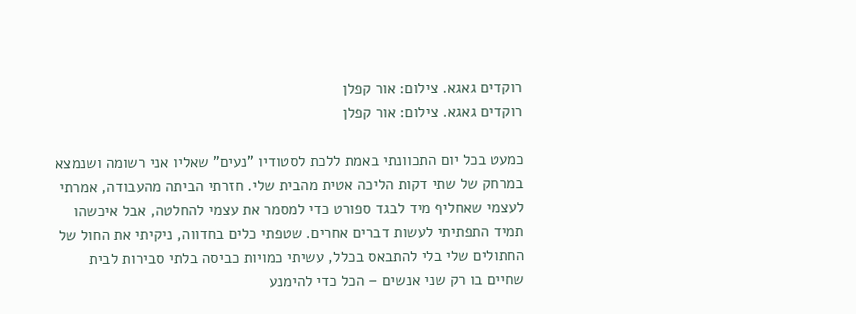רוקדים גאגא. צילום: אור קפלן
רוקדים גאגא. צילום: אור קפלן

כמעט בכל יום התכוונתי באמת ללכת לסטודיו "נעים" שאליו אני רשומה ושנמצא במרחק של שתי דקות הליכה אטית מהבית שלי. חזרתי הביתה מהעבודה, אמרתי לעצמי שאחליף מיד לבגד ספורט כדי למסמר את עצמי להחלטה, אבל איכשהו תמיד התפתיתי לעשות דברים אחרים. שטפתי כלים בחדווה, ניקיתי את החול של החתולים שלי בלי להתבאס בכלל, עשיתי כמויות כביסה בלתי סבירות לבית שחיים בו רק שני אנשים – הכל כדי להימנע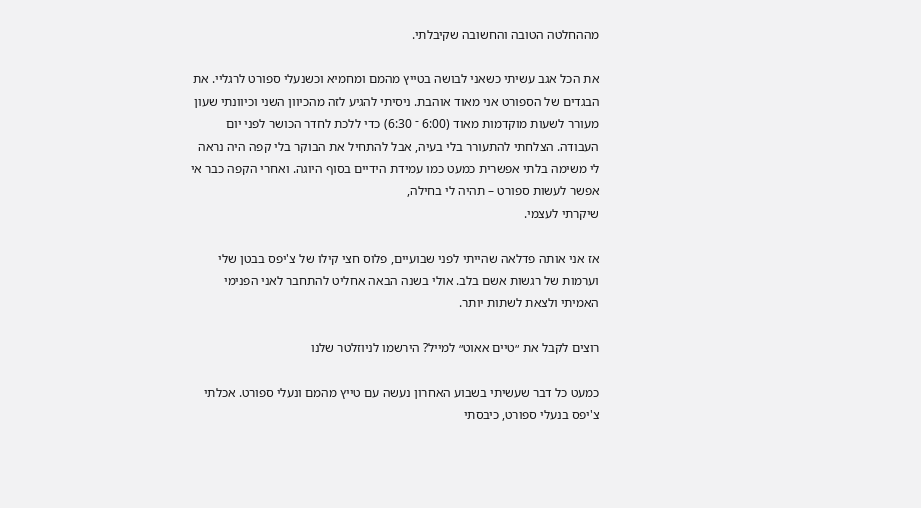מההחלטה הטובה והחשובה שקיבלתי.

את הכל אגב עשיתי כשאני לבושה בטייץ מהמם ומחמיא וכשנעלי ספורט לרגליי. את הבגדים של הספורט אני מאוד אוהבת. ניסיתי להגיע לזה מהכיוון השני וכיוונתי שעון מעורר לשעות מוקדמות מאוד (6:00 ־ 6:30) כדי ללכת לחדר הכושר לפני יום העבודה. הצלחתי להתעורר בלי בעיה, אבל להתחיל את הבוקר בלי קפה היה נראה לי משימה בלתי אפשרית כמעט כמו עמידת הידיים בסוף היוגה. ואחרי הקפה כבר אי אפשר לעשות ספורט – תהיה לי בחילה,
שיקרתי לעצמי.

אז אני אותה פדלאה שהייתי לפני שבועיים, פלוס חצי קילו של צ'יפס בבטן שלי וערמות של רגשות אשם בלב. אולי בשנה הבאה אחליט להתחבר לאני הפנימי האמיתי ולצאת לשתות יותר.

רוצים לקבל את ״טיים אאוט״ למייל? הירשמו לניוזלטר שלנו

כמעט כל דבר שעשיתי בשבוע האחרון נעשה עם טייץ מהמם ונעלי ספורט. אכלתי צ'יפס בנעלי ספורט, כיבסתי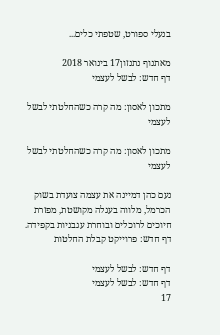בנעלי ספורט, שטפתי כלים...

מאתנוף נתנזון17 בינואר 2018
דף חדש: לבשל לעצמי

מתכון לאסון: מה קרה כשהחלטתי לבשל לעצמי

מתכון לאסון: מה קרה כשהחלטתי לבשל לעצמי

נעם כהן דמיינה את עצמה צועדת בשוק הכרמל, מלווה בעגלה מקושטת, מפזרת חיוכים לרוכלים ובוחרת עגבניות בקפידה. דף חדש: פרוייקט קבלת החלטות

דף חדש: לבשל לעצמי
דף חדש: לבשל לעצמי
17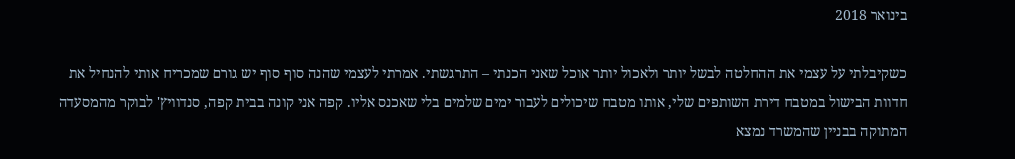בינואר 2018

כשקיבלתי על עצמי את ההחלטה לבשל יותר ולאכול יותר אוכל שאני הכנתי – התרגשתי. אמרתי לעצמי שהנה סוף סוף יש גורם שמכריח אותי להנחיל את חדוות הבישול במטבח דירת השותפים שלי, אותו מטבח שיכולים לעבור ימים שלמים בלי שאכנס אליו. קפה אני קונה בבית קפה, סנדוויץ' לבוקר מהמסעדה המתוקה בבניין שהמשרד נמצא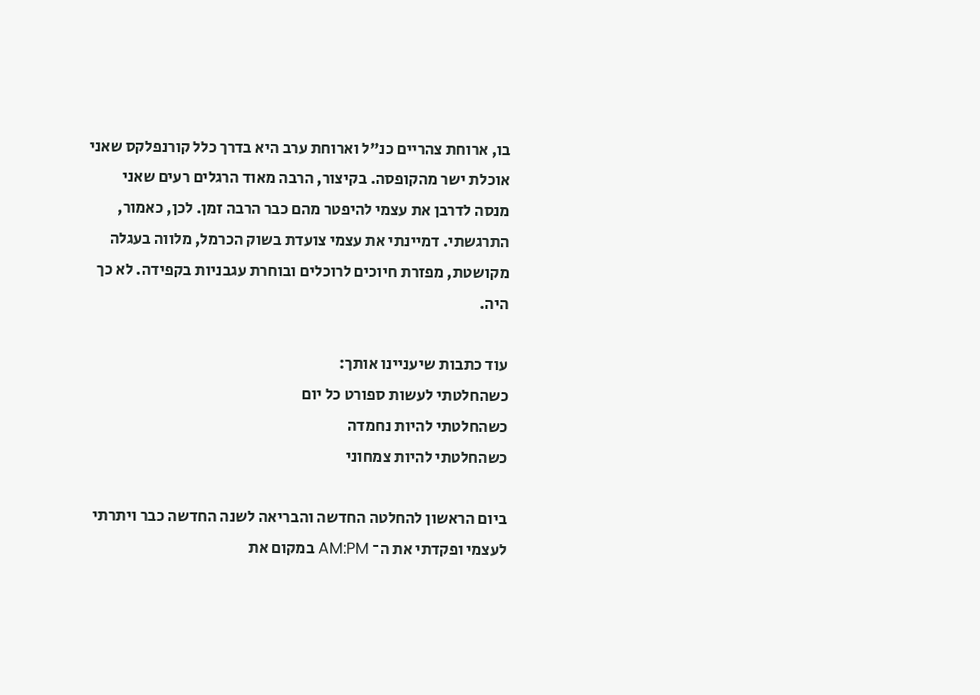בו, ארוחת צהריים כנ"ל וארוחת ערב היא בדרך כלל קורנפלקס שאני אוכלת ישר מהקופסה. בקיצור, הרבה מאוד הרגלים רעים שאני מנסה לדרבן את עצמי להיפטר מהם כבר הרבה זמן. לכן, כאמור, התרגשתי. דמיינתי את עצמי צועדת בשוק הכרמל, מלווה בעגלה מקושטת, מפזרת חיוכים לרוכלים ובוחרת עגבניות בקפידה. לא כך היה.

עוד כתבות שיעניינו אותך:
כשהחלטתי לעשות ספורט כל יום
כשהחלטתי להיות נחמדה
כשהחלטתי להיות צמחוני

ביום הראשון להחלטה החדשה והבריאה לשנה החדשה כבר ויתרתי לעצמי ופקדתי את ה־ AM:PM במקום את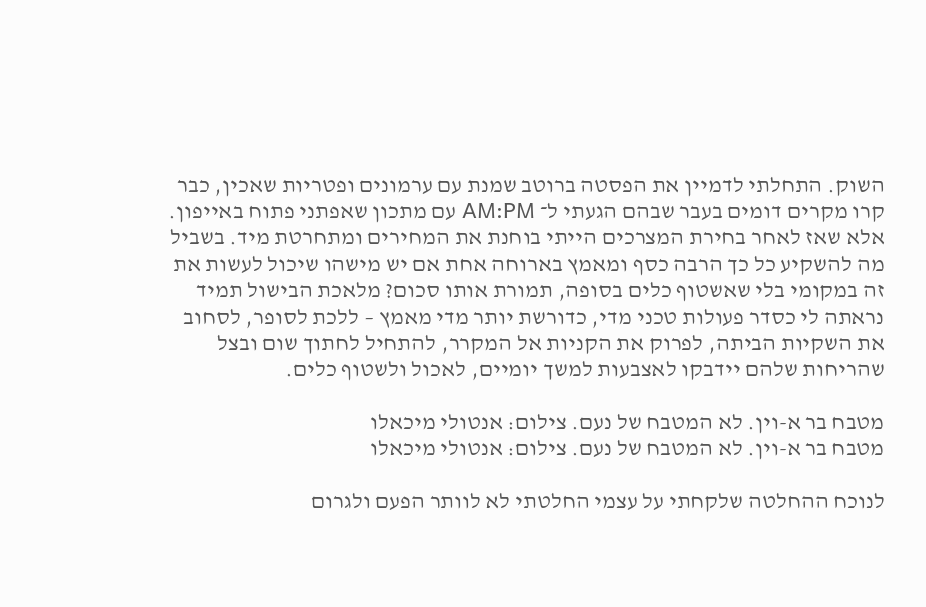השוק. התחלתי לדמיין את הפסטה ברוטב שמנת עם ערמונים ופטריות שאכין, כבר קרו מקרים דומים בעבר שבהם הגעתי ל־ AM:PM עם מתכון שאפתני פתוח באייפון. אלא שאז לאחר בחירת המצרכים הייתי בוחנת את המחירים ומתחרטת מיד. בשביל מה להשקיע כל כך הרבה כסף ומאמץ בארוחה אחת אם יש מישהו שיכול לעשות את זה במקומי בלי שאשטוף כלים בסופה, תמורת אותו סכום? מלאכת הבישול תמיד נראתה לי כסדר פעולות טכני מדי, כדורשת יותר מדי מאמץ – ללכת לסופר, לסחוב את השקיות הביתה, לפרוק את הקניות אל המקרר, להתחיל לחתוך שום ובצל שהריחות שלהם יידבקו לאצבעות למשך יומיים, לאכול ולשטוף כלים.

מטבח בר א-וין. לא המטבח של נעם. צילום: אנטולי מיכאלו
מטבח בר א-וין. לא המטבח של נעם. צילום: אנטולי מיכאלו

לנוכח ההחלטה שלקחתי על עצמי החלטתי לא לוותר הפעם ולגרום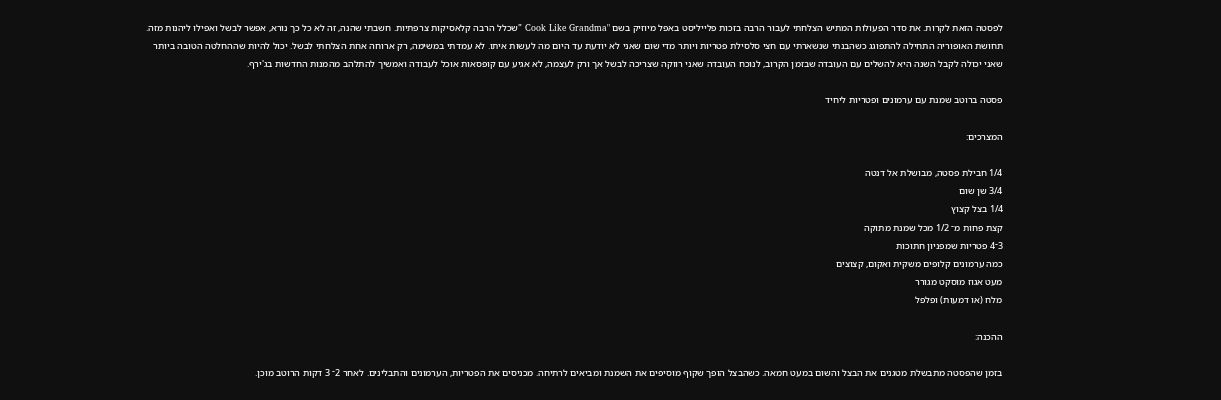לפסטה הזאת לקרות. את סדר הפעולות המתיש הצלחתי לעבור הרבה בזכות פלייליסט באפל מיוזיק בשם "Cook Like Grandma "שכלל הרבה קלאסיקות צרפתיות. חשבתי שהנה, זה לא כל כך נורא, אפשר לבשל ואפילו ליהנות מזה. תחושת האופוריה התחילה להתפוגג כשהבנתי שנשארתי עם חצי סלסילת פטריות ויותר מדי שום שאני לא יודעת עד היום מה לעשות איתו. לא עמדתי במשימה, רק ארוחה אחת הצלחתי לבשל. יכול להיות שההחלטה הטובה ביותר שאני יכולה לקבל השנה היא להשלים עם העובדה שבזמן הקרוב, לנוכח העובדה שאני רווקה שצריכה לבשל אך ורק לעצמה, לא אגיע עם קופסאות אוכל לעבודה ואמשיך להתלהב מהמנות החדשות בג'ירף.

פסטה ברוטב שמנת עם ערמונים ופטריות ליחיד

המצרכים:

1/4 חבילת פסטה, מבושלת אל דנטה
3/4 שן שום
1/4 בצל קצוץ
קצת פחות מ־ 1/2 מכל שמנת מתוקה
3־4 פטריות שמפניון חתוכות
כמה ערמונים קלופים משקית ואקום, קצוצים
מעט אגוז מוסקט מגורר
מלח (או דמעות) ופלפל

ההכנה:

בזמן שהפסטה מתבשלת מטגנים את הבצל והשום במעט חמאה. כשהבצל הופך שקוף מוסיפים את השמנת ומביאים לרתיחה. מכניסים את הפטריות, הערמונים והתבלינים. לאחר 2־ 3 דקות הרוטב מוכן.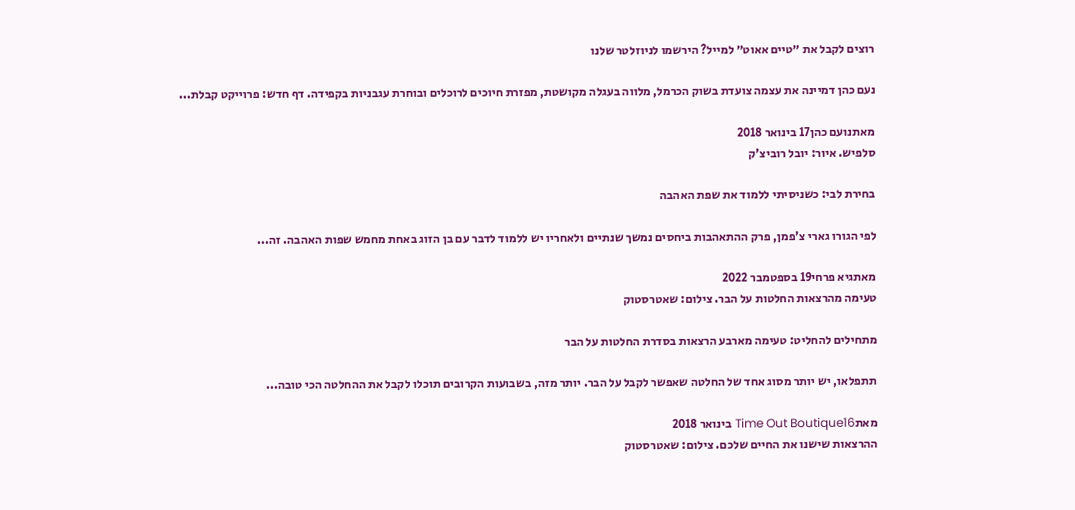רוצים לקבל את ״טיים אאוט״ למייל? הירשמו לניוזלטר שלנו

נעם כהן דמיינה את עצמה צועדת בשוק הכרמל, מלווה בעגלה מקושטת, מפזרת חיוכים לרוכלים ובוחרת עגבניות בקפידה. דף חדש: פרוייקט קבלת...

מאתנועם כהן17 בינואר 2018
סלפיש. איור: יובל רוביצ'ק

בחירת לבי: כשניסיתי ללמוד את שפת האהבה

לפי הגורו גארי צ'פמן, פרק ההתאהבות ביחסים נמשך שנתיים ולאחריו יש ללמוד לדבר עם בן הזוג באחת מחמש שפות האהבה. זה...

מאתגיא פרחי19 בספטמבר 2022
טעימה מהרצאות החלטות על הבר. צילום: שאטרסטוק

מתחילים להחליט: טעימה מארבע הרצאות בסדרת החלטות על הבר

תתפלאו, יש יותר מסוג אחד של החלטה שאפשר לקבל על הבר. יותר מזה, בשבועות הקרובים תוכלו לקבל את ההחלטה הכי טובה...

מאתTime Out Boutique16 בינואר 2018
ההרצאות שישנו את החיים שלכם. צילום: שאטרסטוק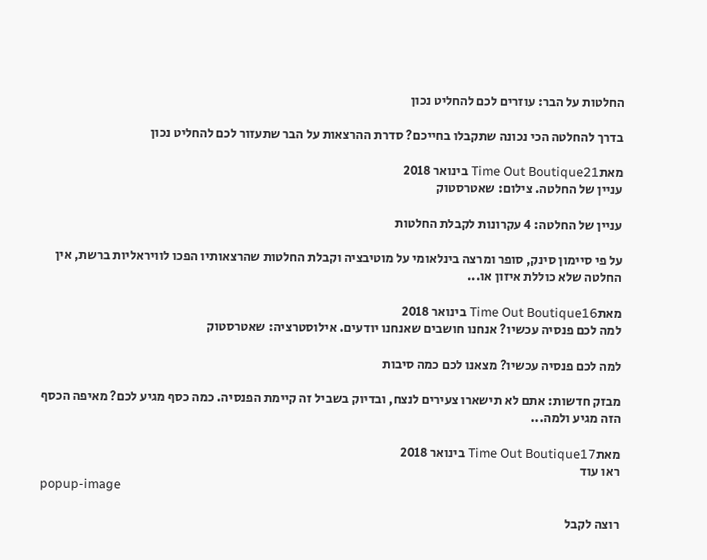החלטות על הבר: עוזרים לכם להחליט נכון

בדרך להחלטה הכי נכונה שתקבלו בחייכם? סדרת ההרצאות על הבר שתעזור לכם להחליט נכון

מאתTime Out Boutique21 בינואר 2018
עניין של החלטה. צילום: שאטרסטוק

עניין של החלטה: 4 עקרונות לקבלת החלטות

על פי סיימון סינק, סופר ומרצה בינלאומי על מוטיבציה וקבלת החלטות שהרצאותיו הפכו לוויראליות ברשת, אין החלטה שלא כוללת איזון או...

מאתTime Out Boutique16 בינואר 2018
למה לכם פנסיה עכשיו? אנחנו חושבים שאנחנו יודעים. אילוסטרציה: שאטרסטוק

למה לכם פנסיה עכשיו? מצאנו לכם כמה סיבות

מבזק חדשות: אתם לא תישארו צעירים לנצח, ובדיוק בשביל זה קיימת הפנסיה. כמה כסף מגיע לכם? מאיפה הכסף הזה מגיע ולמה...

מאתTime Out Boutique17 בינואר 2018
ראו עוד
popup-image

רוצה לקבל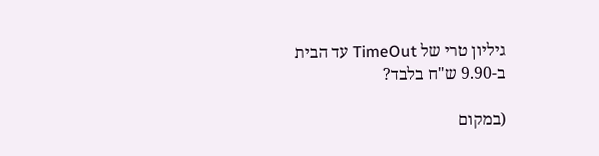גיליון טרי של TimeOut עד הבית ב-9.90 ש"ח בלבד?

(במקום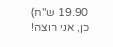19.90 ש"ח)
כן, אני רוצה!